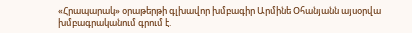«Հրապարակ» օրաթերթի գլխավոր խմբագիր Արմինե Օհանյանն այսօրվա խմբագրականում գրում է.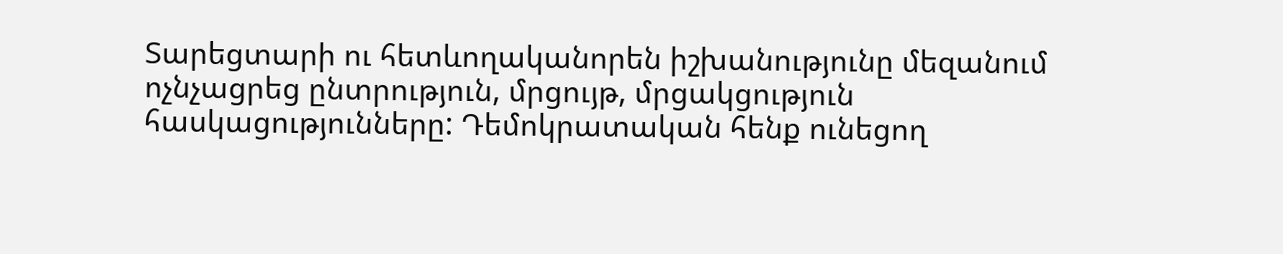Տարեցտարի ու հետևողականորեն իշխանությունը մեզանում ոչնչացրեց ընտրություն, մրցույթ, մրցակցություն հասկացությունները: Դեմոկրատական հենք ունեցող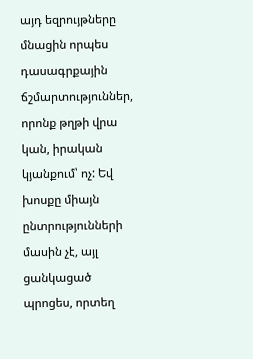այդ եզրույթները մնացին որպես դասագրքային ճշմարտություններ, որոնք թղթի վրա կան, իրական կյանքում՝ ոչ: Եվ խոսքը միայն ընտրությունների մասին չէ, այլ ցանկացած պրոցես, որտեղ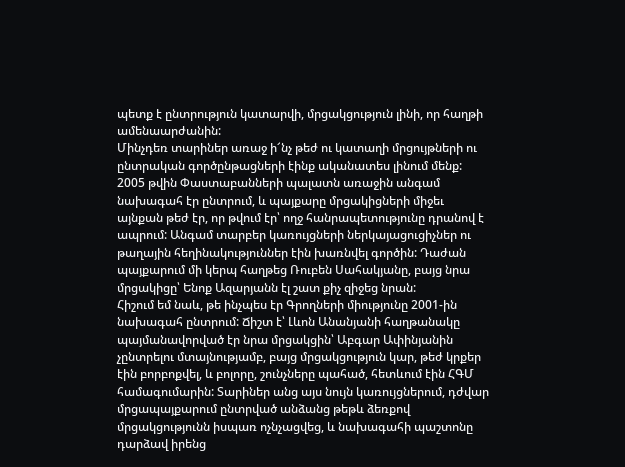պետք է ընտրություն կատարվի, մրցակցություն լինի, որ հաղթի ամենաարժանին:
Մինչդեռ տարիներ առաջ ի՜նչ թեժ ու կատաղի մրցույթների ու ընտրական գործընթացների էինք ականատես լինում մենք: 2005 թվին Փաստաբանների պալատն առաջին անգամ նախագահ էր ընտրում, և պայքարը մրցակիցների միջեւ այնքան թեժ էր, որ թվում էր՝ ողջ հանրապետությունը դրանով է ապրում: Անգամ տարբեր կառույցների ներկայացուցիչներ ու թաղային հեղինակություններ էին խառնվել գործին: Դաժան պայքարում մի կերպ հաղթեց Ռուբեն Սահակյանը, բայց նրա մրցակիցը՝ Ենոք Ազարյանն էլ շատ քիչ զիջեց նրան:
Հիշում եմ նաև, թե ինչպես էր Գրողների միությունը 2001-ին նախագահ ընտրում: Ճիշտ է՝ Լևոն Անանյանի հաղթանակը պայմանավորված էր նրա մրցակցին՝ Աբգար Ափինյանին չընտրելու մտայնությամբ, բայց մրցակցություն կար, թեժ կրքեր էին բորբոքվել, և բոլորը, շունչները պահած, հետևում էին ՀԳՄ համագումարին: Տարիներ անց այս նույն կառույցներում, դժվար մրցապայքարում ընտրված անձանց թեթև ձեռքով մրցակցությունն իսպառ ոչնչացվեց, և նախագահի պաշտոնը դարձավ իրենց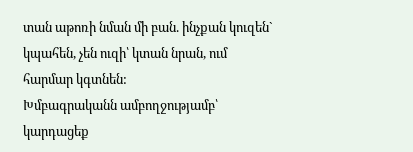տան աթոռի նման մի բան. ինչքան կուզեն` կպահեն, չեն ուզի՝ կտան նրան, ում հարմար կգտնեն:
Խմբագրականն ամբողջությամբ՝ կարդացեք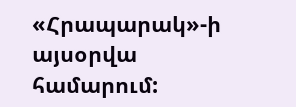«Հրապարակ»-ի այսօրվա համարում: